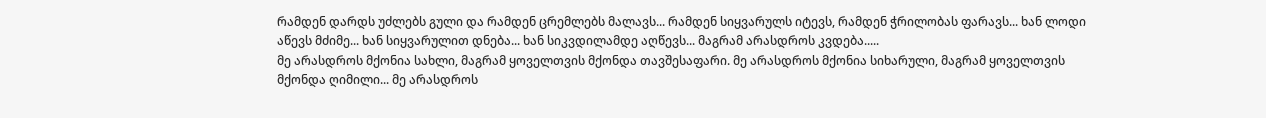რამდენ დარდს უძლებს გული და რამდენ ცრემლებს მალავს... რამდენ სიყვარულს იტევს, რამდენ ჭრილობას ფარავს... ხან ლოდი აწევს მძიმე... ხან სიყვარულით დნება... ხან სიკვდილამდე აღწევს... მაგრამ არასდროს კვდება.....
მე არასდროს მქონია სახლი, მაგრამ ყოველთვის მქონდა თავშესაფარი. მე არასდროს მქონია სიხარული, მაგრამ ყოველთვის მქონდა ღიმილი... მე არასდროს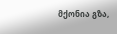მქონია გზა,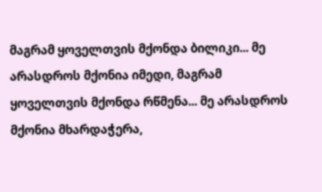მაგრამ ყოველთვის მქონდა ბილიკი... მე არასდროს მქონია იმედი, მაგრამ ყოველთვის მქონდა რწმენა... მე არასდროს მქონია მხარდაჭერა,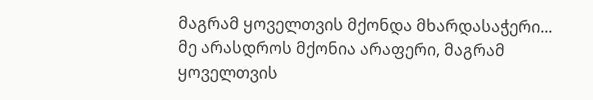მაგრამ ყოველთვის მქონდა მხარდასაჭერი... მე არასდროს მქონია არაფერი, მაგრამ ყოველთვის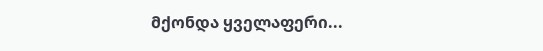მქონდა ყველაფერი...